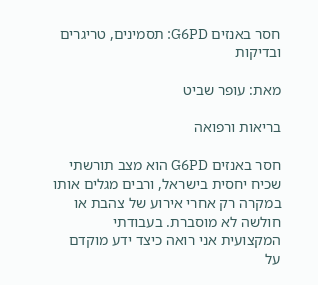חסר באנזים G6PD: תסמינים, טריגרים ובדיקות

מאת: עופר שביט

בריאות ורפואה

חסר באנזים G6PD הוא מצב תורשתי שכיח יחסית בישראל, ורבים מגלים אותו במקרה רק אחרי אירוע של צהבת או חולשה לא מוסברת. בעבודתי המקצועית אני רואה כיצד ידע מוקדם על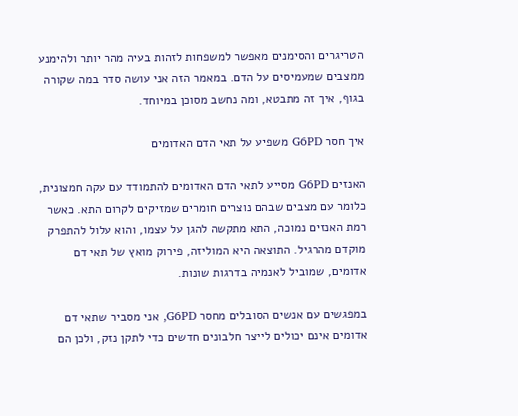הטריגרים והסימנים מאפשר למשפחות לזהות בעיה מהר יותר ולהימנע ממצבים שמעמיסים על הדם. במאמר הזה אני עושה סדר במה שקורה בגוף, איך זה מתבטא, ומה נחשב מסוכן במיוחד.

איך חסר G6PD משפיע על תאי הדם האדומים

האנזים G6PD מסייע לתאי הדם האדומים להתמודד עם עקה חמצונית, כלומר עם מצבים שבהם נוצרים חומרים שמזיקים לקרום התא. כאשר רמת האנזים נמוכה, התא מתקשה להגן על עצמו, והוא עלול להתפרק מוקדם מהרגיל. התוצאה היא המוליזה, פירוק מואץ של תאי דם אדומים, שמוביל לאנמיה בדרגות שונות.

במפגשים עם אנשים הסובלים מחסר G6PD, אני מסביר שתאי דם אדומים אינם יכולים לייצר חלבונים חדשים כדי לתקן נזק, ולכן הם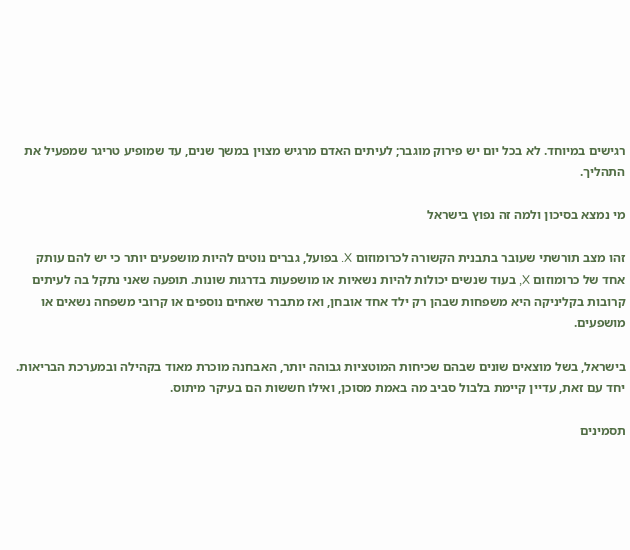רגישים במיוחד. לא בכל יום יש פירוק מוגבר; לעיתים האדם מרגיש מצוין במשך שנים, עד שמופיע טריגר שמפעיל את התהליך.

מי נמצא בסיכון ולמה זה נפוץ בישראל

זהו מצב תורשתי שעובר בתבנית הקשורה לכרומוזום X. בפועל, גברים נוטים להיות מושפעים יותר כי יש להם עותק אחד של כרומוזום X, בעוד שנשים יכולות להיות נשאיות או מושפעות בדרגות שונות. תופעה שאני נתקל בה לעיתים קרובות בקליניקה היא משפחות שבהן רק ילד אחד אובחן, ואז מתברר שאחים נוספים או קרובי משפחה נשאים או מושפעים.

בישראל, בשל מוצאים שונים שבהם שכיחות המוטציות גבוהה יותר, האבחנה מוכרת מאוד בקהילה ובמערכת הבריאות. יחד עם זאת, עדיין קיימת בלבול סביב מה באמת מסוכן, ואילו חששות הם בעיקר מיתוס.

תסמינים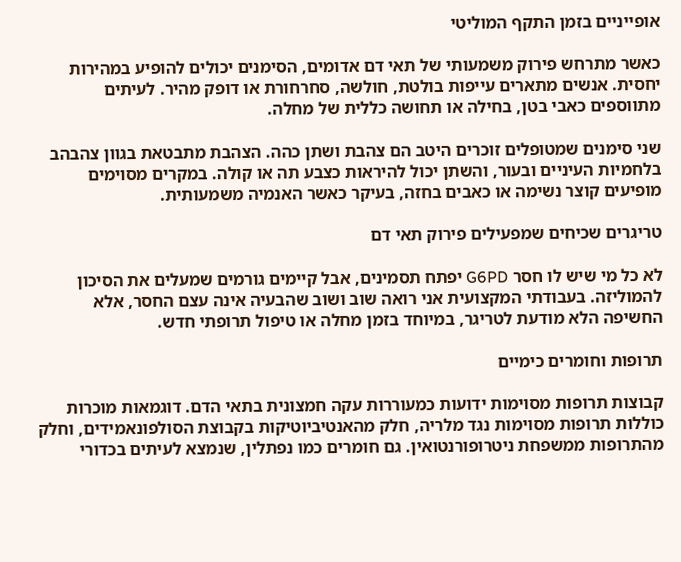אופייניים בזמן התקף המוליטי

כאשר מתרחש פירוק משמעותי של תאי דם אדומים, הסימנים יכולים להופיע במהירות יחסית. אנשים מתארים עייפות בולטת, חולשה, סחרחורת או דופק מהיר. לעיתים מתווספים כאבי בטן, בחילה או תחושה כללית של מחלה.

שני סימנים שמטופלים זוכרים היטב הם צהבת ושתן כהה. הצהבת מתבטאת בגוון צהבהב בלחמיות העיניים ובעור, והשתן יכול להיראות כצבע תה או קולה. במקרים מסוימים מופיעים קוצר נשימה או כאבים בחזה, בעיקר כאשר האנמיה משמעותית.

טריגרים שכיחים שמפעילים פירוק תאי דם

לא כל מי שיש לו חסר G6PD יפתח תסמינים, אבל קיימים גורמים שמעלים את הסיכון להמוליזה. בעבודתי המקצועית אני רואה שוב ושוב שהבעיה אינה עצם החסר, אלא החשיפה הלא מודעת לטריגר, במיוחד בזמן מחלה או טיפול תרופתי חדש.

תרופות וחומרים כימיים

קבוצות תרופות מסוימות ידועות כמעוררות עקה חמצונית בתאי הדם. דוגמאות מוכרות כוללות תרופות מסוימות נגד מלריה, חלק מהאנטיביוטיקות בקבוצת הסולפונאמידים, וחלק מהתרופות ממשפחת ניטרופורנטואין. גם חומרים כמו נפתלין, שנמצא לעיתים בכדורי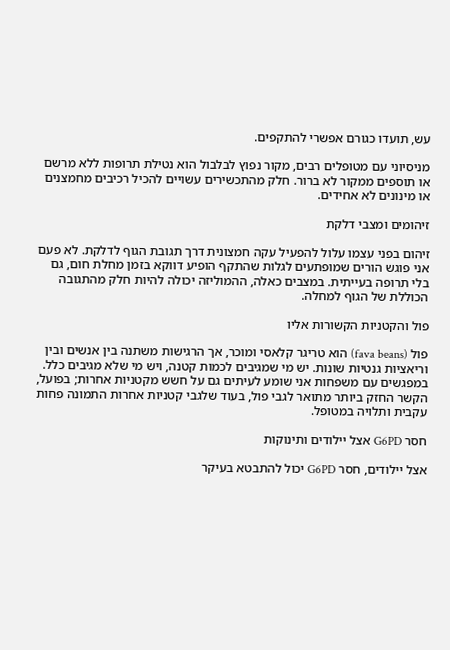עש, תועדו כגורם אפשרי להתקפים.

מניסיוני עם מטופלים רבים, מקור נפוץ לבלבול הוא נטילת תרופות ללא מרשם או תוספים ממקור לא ברור. חלק מהתכשירים עשויים להכיל רכיבים מחמצנים או מינונים לא אחידים.

זיהומים ומצבי דלקת

זיהום בפני עצמו עלול להפעיל עקה חמצונית דרך תגובת הגוף לדלקת. לא פעם אני פוגש הורים שמופתעים לגלות שהתקף הופיע דווקא בזמן מחלת חום, גם בלי תרופה בעייתית. במצבים כאלה, ההמוליזה יכולה להיות חלק מהתגובה הכוללת של הגוף למחלה.

פול והקטניות הקשורות אליו

פול (fava beans) הוא טריגר קלאסי ומוכר, אך הרגישות משתנה בין אנשים ובין וריאציות גנטיות שונות. יש מי שמגיבים לכמות קטנה, ויש מי שלא מגיבים כלל. במפגשים עם משפחות אני שומע לעיתים גם על חשש מקטניות אחרות; בפועל, הקשר החזק ביותר מתואר לגבי פול, בעוד שלגבי קטניות אחרות התמונה פחות עקבית ותלויה במטופל.

חסר G6PD אצל יילודים ותינוקות

אצל יילודים, חסר G6PD יכול להתבטא בעיקר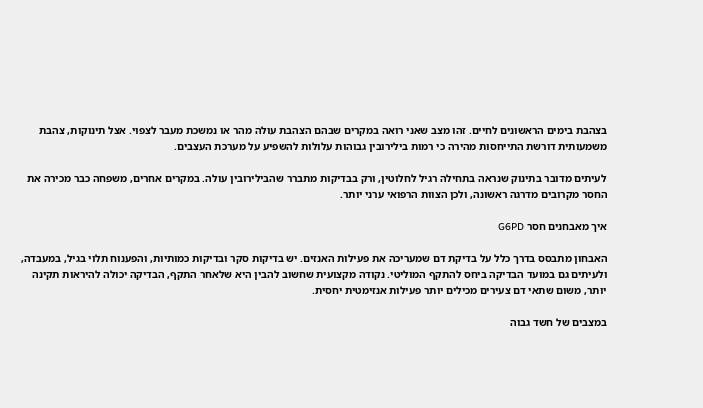בצהבת בימים הראשונים לחיים. זהו מצב שאני רואה במקרים שבהם הצהבת עולה מהר או נמשכת מעבר לצפוי. אצל תינוקות, צהבת משמעותית דורשת התייחסות מהירה כי רמות בילירובין גבוהות עלולות להשפיע על מערכת העצבים.

לעיתים מדובר בתינוק שנראה בתחילה רגיל לחלוטין, ורק בבדיקות מתברר שהבילירובין עולה. במקרים אחרים, משפחה כבר מכירה את החסר מקרובים מדרגה ראשונה, ולכן הצוות הרפואי ערני יותר.

איך מאבחנים חסר G6PD

האבחון מתבסס בדרך כלל על בדיקת דם שמעריכה את פעילות האנזים. יש בדיקות סקר ובדיקות כמותיות, והפענוח תלוי בגיל, במעבדה, ולעיתים גם במועד הבדיקה ביחס להתקף המוליטי. נקודה מקצועית שחשוב להבין היא שלאחר התקף, הבדיקה יכולה להיראות תקינה יותר, משום שתאי דם צעירים מכילים יותר פעילות אנזימטית יחסית.

במצבים של חשד גבוה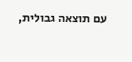עם תוצאה גבולית,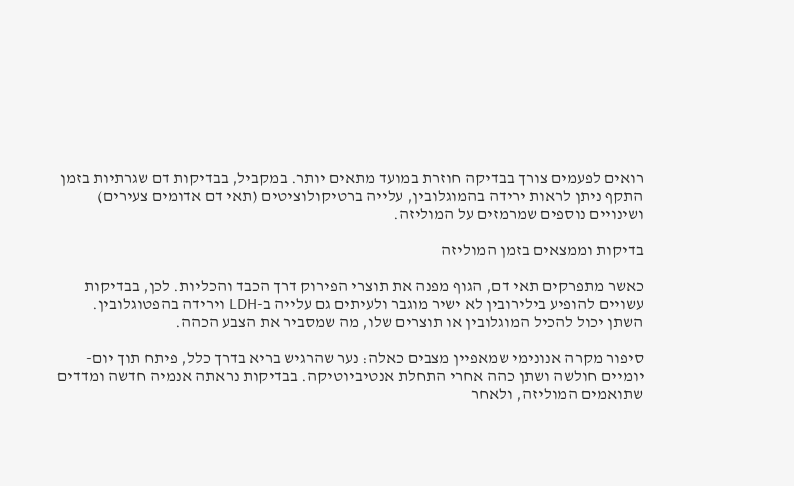רואים לפעמים צורך בבדיקה חוזרת במועד מתאים יותר. במקביל, בבדיקות דם שגרתיות בזמן התקף ניתן לראות ירידה בהמוגלובין, עלייה ברטיקולוציטים (תאי דם אדומים צעירים) ושינויים נוספים שמרמזים על המוליזה.

בדיקות וממצאים בזמן המוליזה

כאשר מתפרקים תאי דם, הגוף מפנה את תוצרי הפירוק דרך הכבד והכליות. לכן, בבדיקות עשויים להופיע בילירובין לא ישיר מוגבר ולעיתים גם עלייה ב-LDH וירידה בהפטוגלובין. השתן יכול להכיל המוגלובין או תוצרים שלו, מה שמסביר את הצבע הכהה.

סיפור מקרה אנונימי שמאפיין מצבים כאלה: נער שהרגיש בריא בדרך כלל, פיתח תוך יום-יומיים חולשה ושתן כהה אחרי התחלת אנטיביוטיקה. בבדיקות נראתה אנמיה חדשה ומדדים שתואמים המוליזה, ולאחר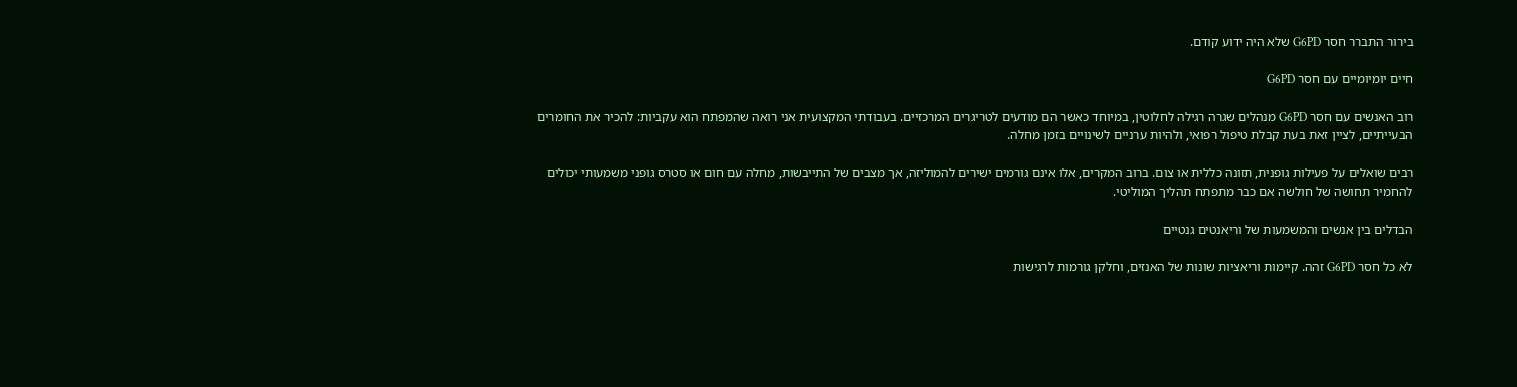בירור התברר חסר G6PD שלא היה ידוע קודם.

חיים יומיומיים עם חסר G6PD

רוב האנשים עם חסר G6PD מנהלים שגרה רגילה לחלוטין, במיוחד כאשר הם מודעים לטריגרים המרכזיים. בעבודתי המקצועית אני רואה שהמפתח הוא עקביות: להכיר את החומרים הבעייתיים, לציין זאת בעת קבלת טיפול רפואי, ולהיות ערניים לשינויים בזמן מחלה.

רבים שואלים על פעילות גופנית, תזונה כללית או צום. ברוב המקרים, אלו אינם גורמים ישירים להמוליזה, אך מצבים של התייבשות, מחלה עם חום או סטרס גופני משמעותי יכולים להחמיר תחושה של חולשה אם כבר מתפתח תהליך המוליטי.

הבדלים בין אנשים והמשמעות של וריאנטים גנטיים

לא כל חסר G6PD זהה. קיימות וריאציות שונות של האנזים, וחלקן גורמות לרגישות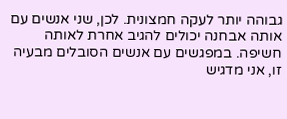גבוהה יותר לעקה חמצונית. לכן, שני אנשים עם אותה אבחנה יכולים להגיב אחרת לאותה חשיפה. במפגשים עם אנשים הסובלים מבעיה זו, אני מדגיש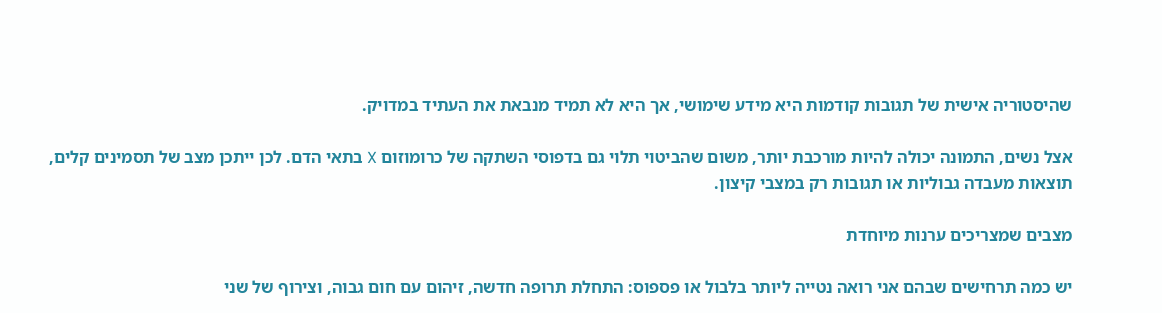שהיסטוריה אישית של תגובות קודמות היא מידע שימושי, אך היא לא תמיד מנבאת את העתיד במדויק.

אצל נשים, התמונה יכולה להיות מורכבת יותר, משום שהביטוי תלוי גם בדפוסי השתקה של כרומוזום X בתאי הדם. לכן ייתכן מצב של תסמינים קלים, תוצאות מעבדה גבוליות או תגובות רק במצבי קיצון.

מצבים שמצריכים ערנות מיוחדת

יש כמה תרחישים שבהם אני רואה נטייה ליותר בלבול או פספוס: התחלת תרופה חדשה, זיהום עם חום גבוה, וצירוף של שני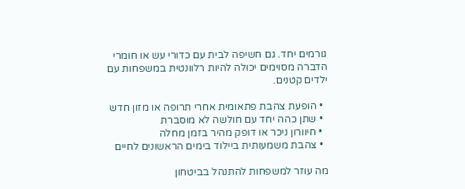גורמים יחד. גם חשיפה לבית עם כדורי עש או חומרי הדברה מסוימים יכולה להיות רלוונטית במשפחות עם ילדים קטנים.

  • הופעת צהבת פתאומית אחרי תרופה או מזון חדש
  • שתן כהה יחד עם חולשה לא מוסברת
  • חיוורון ניכר או דופק מהיר בזמן מחלה
  • צהבת משמעותית ביילוד בימים הראשונים לחיים

מה עוזר למשפחות להתנהל בביטחון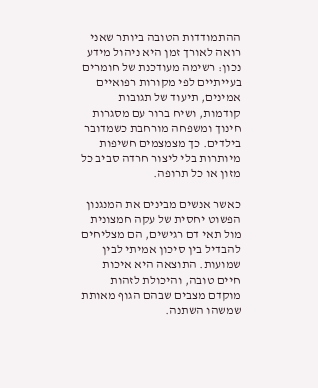ההתמודדות הטובה ביותר שאני רואה לאורך זמן היא ניהול מידע נכון: רשימה מעודכנת של חומרים בעייתיים לפי מקורות רפואיים אמינים, תיעוד של תגובות קודמות, ושיח ברור עם מסגרות חינוך ומשפחה מורחבת כשמדובר בילדים. כך מצמצמים חשיפות מיותרות בלי ליצור חרדה סביב כל מזון או כל תרופה.

כאשר אנשים מבינים את המנגנון הפשוט יחסית של עקה חמצונית מול תאי דם רגישים, הם מצליחים להבדיל בין סיכון אמיתי לבין שמועות. התוצאה היא איכות חיים טובה, והיכולת לזהות מוקדם מצבים שבהם הגוף מאותת שמשהו השתנה.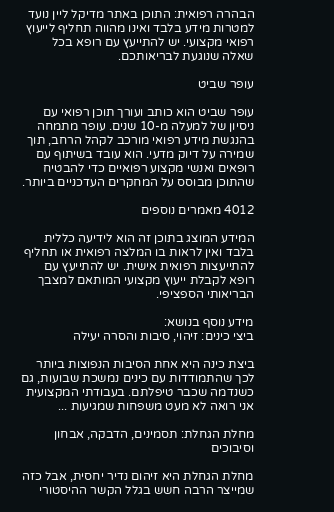הבהרה רפואית: התוכן באתר מדיקל ליין נועד למטרות מידע בלבד ואינו מהווה תחליף לייעוץ רפואי מקצועי. יש להתייעץ עם רופא בכל שאלה שנוגעת לבריאותכם.

עופר שביט

עופר שביט הוא כותב ועורך תוכן רפואי עם ניסיון של למעלה מ-10 שנים. עופר מתמחה בהנגשת מידע רפואי מורכב לקהל הרחב, תוך שמירה על דיוק מדעי. הוא עובד בשיתוף עם רופאים ואנשי מקצוע רפואיים כדי להבטיח שהתוכן מבוסס על המחקרים העדכניים ביותר.

4012 מאמרים נוספים

המידע המוצג בתוכן זה הוא לידיעה כללית בלבד ואין לראות בו המלצה רפואית או תחליף להתייעצות רפואית אישית. יש להתייעץ עם רופא לקבלת ייעוץ מקצועי המותאם למצבך הבריאותי הספציפי.

מידע נוסף בנושא:
ביצי כינים: זיהוי, סיבות והסרה יעילה

ביצת כינה היא אחת הסיבות הנפוצות ביותר לכך שהתמודדות עם כינים נמשכת שבועות, גם כשנדמה שכבר טיפלתם. בעבודתי המקצועית אני רואה לא מעט משפחות שמגיעות ...

מחלת הגחלת: תסמינים, הדבקה, אבחון וסיבוכים

מחלת הגחלת היא זיהום נדיר יחסית, אבל כזה שמייצר הרבה חשש בגלל הקשר ההיסטורי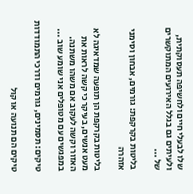שלו לבעלי חיים ולחשיפה תעסוקתית, ולעיתים גם בגלל האירועים המתוקשרים של ...

בליטות בקרקפת: גורמים, אבחון וסימני אזהרה

בליטות בקרקפת הן תופעה שמדאיגה לא מעט אנשים, בעיקר כי קשה לראות את האזור וקשה לעקוב אם משהו משתנה. במפגשים עם מטופלים אני שומע שוב ...

טיקים: תסמינים, גורמים ודרכי התמודדות

טיקים הם תנועה או קול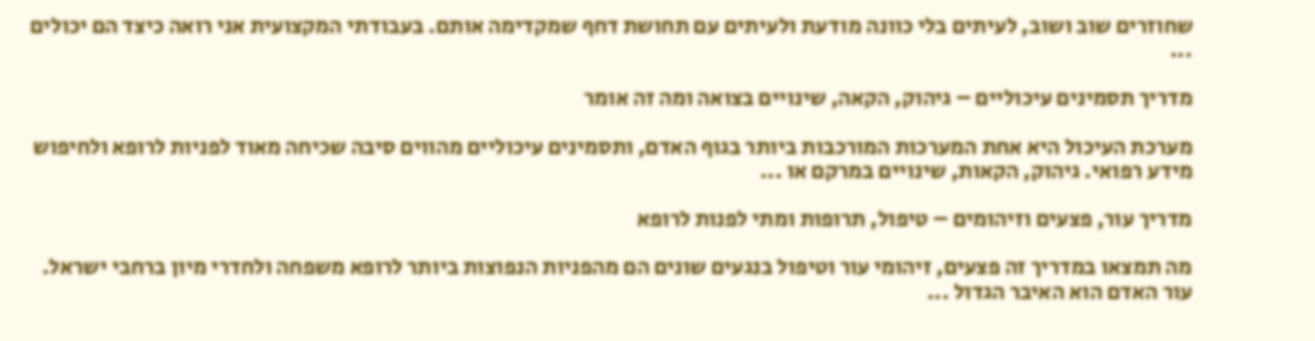שחוזרים שוב ושוב, לעיתים בלי כוונה מודעת ולעיתים עם תחושת דחף שמקדימה אותם. בעבודתי המקצועית אני רואה כיצד הם יכולים ...

מדריך תסמינים עיכוליים – גיהוק, הקאה, שינויים בצואה ומה זה אומר

מערכת העיכול היא אחת המערכות המורכבות ביותר בגוף האדם, ותסמינים עיכוליים מהווים סיבה שכיחה מאוד לפניות לרופא ולחיפוש מידע רפואי. גיהוק, הקאות, שינויים במרקם או ...

מדריך עור, פצעים וזיהומים – טיפול, תרופות ומתי לפנות לרופא

מה תמצאו במדריך זה פצעים, זיהומי עור וטיפול בנגעים שונים הם מהפניות הנפוצות ביותר לרופא משפחה ולחדרי מיון ברחבי ישראל. עור האדם הוא האיבר הגדול ...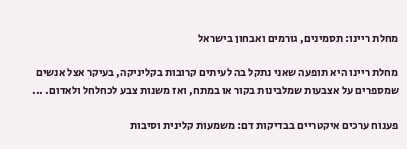מחלת ריינו: תסמינים, גורמים ואבחון בישראל

מחלת ריינו היא תופעה שאני נתקל בה לעיתים קרובות בקליניקה, בעיקר אצל אנשים שמספרים על אצבעות שמלבינות בקור או במתח, ואז משנות צבע לכחלחל ולאדום. ...

פענוח ערכים איקטריים בבדיקות דם: משמעות קלינית וסיבות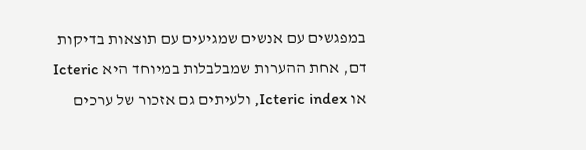במפגשים עם אנשים שמגיעים עם תוצאות בדיקות דם, אחת ההערות שמבלבלות במיוחד היא Icteric או Icteric index, ולעיתים גם אזכור של ערכים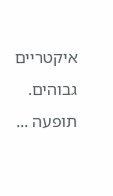איקטריים גבוהים. תופעה ...